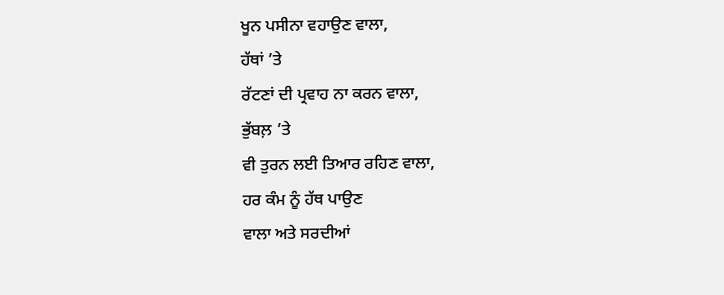ਖੂਨ ਪਸੀਨਾ ਵਹਾਉਣ ਵਾਲਾ,
ਹੱਥਾਂ ’ਤੇ
ਰੱਟਣਾਂ ਦੀ ਪ੍ਰਵਾਹ ਨਾ ਕਰਨ ਵਾਲਾ,
ਭੁੱਬਲ਼ ’ਤੇ
ਵੀ ਤੁਰਨ ਲਈ ਤਿਆਰ ਰਹਿਣ ਵਾਲਾ,
ਹਰ ਕੰਮ ਨੂੰ ਹੱਥ ਪਾਉਣ
ਵਾਲਾ ਅਤੇ ਸਰਦੀਆਂ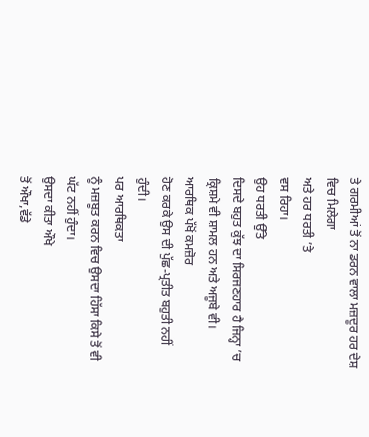ਤੇ ਗਰਮੀਆਂ ਤੋਂ ਨਾ ਡਰਨ ਵਾਲਾ ਮਜ਼ਦੂਰ ਹਰ ਦੇਸ਼ ਵਿਚ ਮਿਲੇਗਾ
ਅਤੇ ਹਰ ਧਰਤੀ ’ਤੇ
ਵਸ ਰਿਹਾ।
ਉਹ ਧਰਤੀ ਉੱਤੇ
ਦਿਸਦੇ ਬਹੁਤ ਕੁੱਝ ਦਾ ਸਿਰਜਣਹਾਰ ਹੈ ਜਿਨ੍ਹਾ ’ਚ
ਕ੍ਰਿਸ਼ਮੇ ਵੀ ਸ਼ਾਮਲ ਹਨ ਅਤੇ ਅਜੂਬੇ ਵੀ।
ਆਰਥਿਕ ਪੱਖੋਂ ਕਮਜ਼ੋਰ
ਹੋਣ ਕਰਕੇ ਉਸ ਦੀ ਪੁੱਛ-ਪ੍ਰਤੀਤ ਬਹੁਤੀ ਨਹੀਂ ਹੁੰਦੀ।
ਪਰ ਆਰਥਿਕਤਾ
ਨੂੰ ਮਜ਼ਬੂਤ ਕਰਨ ਵਿਚ ਉਸਦਾ ਹਿੱਸਾ ਕਿਸੇ ਤੋਂ ਵੀ ਘੱਟ ਨਹੀਂ ਹੁੰਦਾ।
ਉਸਦਾ ਕੀਤਾ ਔਖੇ
ਤੋਂ ਔਖਾ,ਵੱਡੇ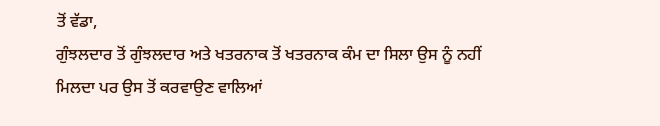ਤੋਂ ਵੱਡਾ,
ਗੁੰਝਲਦਾਰ ਤੋਂ ਗੁੰਝਲਦਾਰ ਅਤੇ ਖਤਰਨਾਕ ਤੋਂ ਖਤਰਨਾਕ ਕੰਮ ਦਾ ਸਿਲਾ ਉਸ ਨੂੰ ਨਹੀਂ
ਮਿਲਦਾ ਪਰ ਉਸ ਤੋਂ ਕਰਵਾਉਣ ਵਾਲਿਆਂ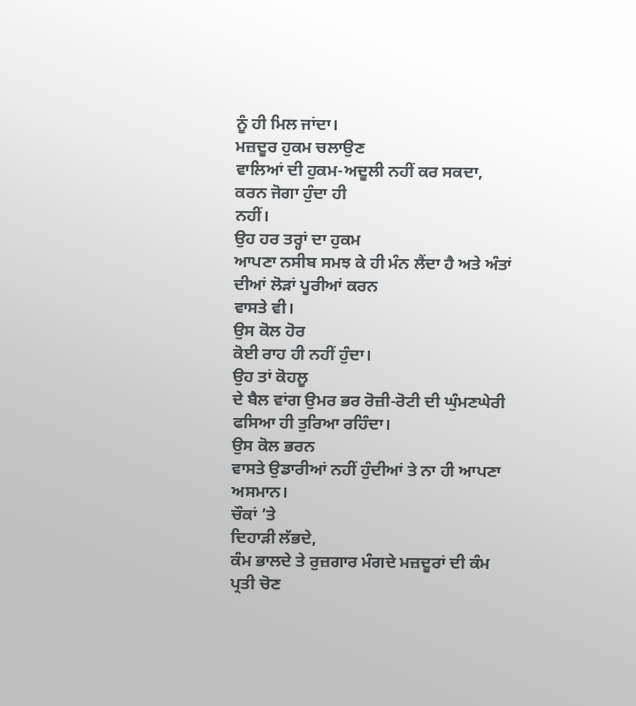ਨੂੰ ਹੀ ਮਿਲ ਜਾਂਦਾ।
ਮਜ਼ਦੂਰ ਹੁਕਮ ਚਲਾਉਣ
ਵਾਲਿਆਂ ਦੀ ਹੁਕਮ-ਅਦੂਲੀ ਨਹੀਂ ਕਰ ਸਕਦਾ,
ਕਰਨ ਜੋਗਾ ਹੁੰਦਾ ਹੀ
ਨਹੀਂ।
ਉਹ ਹਰ ਤਰ੍ਹਾਂ ਦਾ ਹੁਕਮ
ਆਪਣਾ ਨਸੀਬ ਸਮਝ ਕੇ ਹੀ ਮੰਨ ਲੈਂਦਾ ਹੈ ਅਤੇ ਅੰਤਾਂ ਦੀਆਂ ਲੋੜਾਂ ਪੂਰੀਆਂ ਕਰਨ
ਵਾਸਤੇ ਵੀ।
ਉਸ ਕੋਲ ਹੋਰ
ਕੋਈ ਰਾਹ ਹੀ ਨਹੀਂ ਹੁੰਦਾ।
ਉਹ ਤਾਂ ਕੋਹਲੂ
ਦੇ ਬੈਲ ਵਾਂਗ ਉਮਰ ਭਰ ਰੋਜ਼ੀ-ਰੋਟੀ ਦੀ ਘੁੰਮਣਘੇਰੀ ਫਸਿਆ ਹੀ ਤੁਰਿਆ ਰਹਿੰਦਾ।
ਉਸ ਕੋਲ ਭਰਨ
ਵਾਸਤੇ ਉਡਾਰੀਆਂ ਨਹੀਂ ਹੁੰਦੀਆਂ ਤੇ ਨਾ ਹੀ ਆਪਣਾ ਅਸਮਾਨ।
ਚੌਕਾਂ ’ਤੇ
ਦਿਹਾੜੀ ਲੱਭਦੇ,
ਕੰਮ ਭਾਲਦੇ ਤੇ ਰੁਜ਼ਗਾਰ ਮੰਗਦੇ ਮਜ਼ਦੂਰਾਂ ਦੀ ਕੰਮ ਪ੍ਰਤੀ ਚੋਣ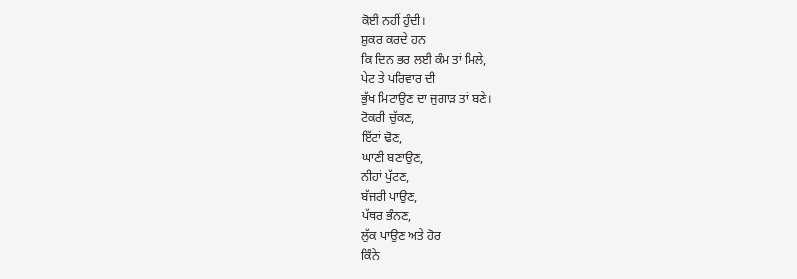ਕੋਈ ਨਹੀਂ ਹੁੰਦੀ।
ਸ਼ੁਕਰ ਕਰਦੇ ਹਨ
ਕਿ ਦਿਨ ਭਰ ਲਈ ਕੰਮ ਤਾਂ ਮਿਲੇ,
ਪੇਟ ਤੇ ਪਰਿਵਾਰ ਦੀ
ਭੁੱਖ ਮਿਟਾਉਣ ਦਾ ਜੁਗਾੜ ਤਾਂ ਬਣੇ।
ਟੋਕਰੀ ਚੁੱਕਣ,
ਇੱਟਾਂ ਢੋਣ,
ਘਾਣੀ ਬਣਾਉਣ,
ਨੀਹਾਂ ਪੁੱਟਣ,
ਬੱਜਰੀ ਪਾਉਣ,
ਪੱਥਰ ਭੰਨਣ,
ਲੁੱਕ ਪਾਉਣ ਅਤੇ ਹੋਰ
ਕਿੰਨੇ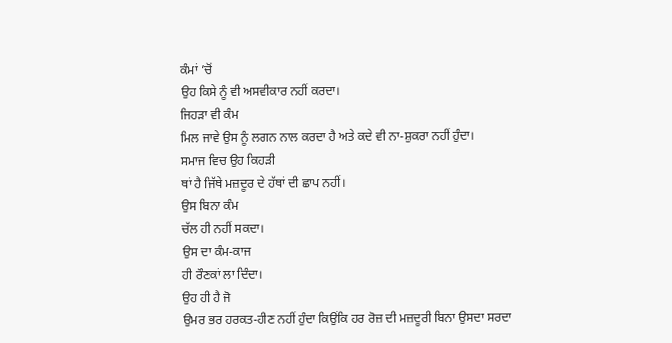ਕੰਮਾਂ ’ਚੋਂ
ਉਹ ਕਿਸੇ ਨੂੰ ਵੀ ਅਸਵੀਕਾਰ ਨਹੀਂ ਕਰਦਾ।
ਜਿਹੜਾ ਵੀ ਕੰਮ
ਮਿਲ ਜਾਵੇ ਉਸ ਨੂੰ ਲਗਨ ਨਾਲ ਕਰਦਾ ਹੈ ਅਤੇ ਕਦੇ ਵੀ ਨਾ-ਸ਼ੁਕਰਾ ਨਹੀਂ ਹੁੰਦਾ।
ਸਮਾਜ ਵਿਚ ਉਹ ਕਿਹੜੀ
ਥਾਂ ਹੈ ਜਿੱਥੇ ਮਜ਼ਦੂਰ ਦੇ ਹੱਥਾਂ ਦੀ ਛਾਪ ਨਹੀਂ।
ਉਸ ਬਿਨਾ ਕੰਮ
ਚੱਲ ਹੀ ਨਹੀਂ ਸਕਦਾ।
ਉਸ ਦਾ ਕੰਮ-ਕਾਜ
ਹੀ ਰੌਣਕਾਂ ਲਾ ਦਿੰਦਾ।
ਉਹ ਹੀ ਹੈ ਜੋ
ਉਮਰ ਭਰ ਹਰਕਤ-ਹੀਣ ਨਹੀਂ ਹੁੰਦਾ ਕਿਉਂਕਿ ਹਰ ਰੋਜ਼ ਦੀ ਮਜ਼ਦੂਰੀ ਬਿਨਾ ਉਸਦਾ ਸਰਦਾ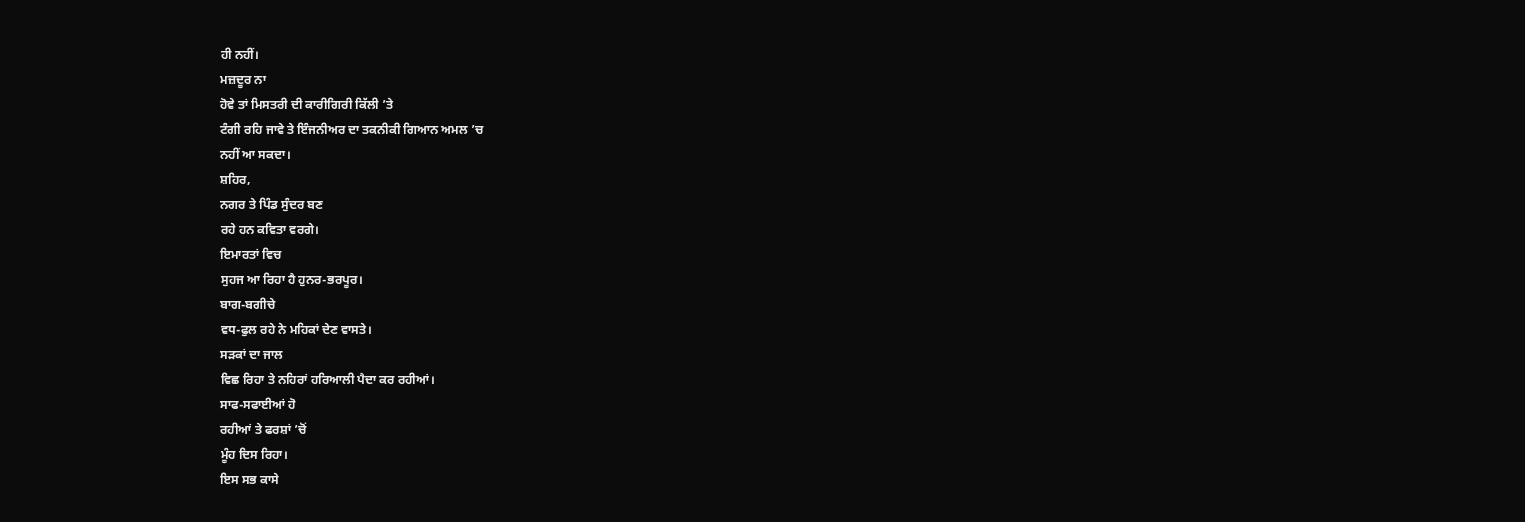ਹੀ ਨਹੀਂ।
ਮਜ਼ਦੂਰ ਨਾ
ਹੋਵੇ ਤਾਂ ਮਿਸਤਰੀ ਦੀ ਕਾਰੀਗਿਰੀ ਕਿੱਲੀ ’ਤੇ
ਟੰਗੀ ਰਹਿ ਜਾਵੇ ਤੇ ਇੰਜਨੀਅਰ ਦਾ ਤਕਨੀਕੀ ਗਿਆਨ ਅਮਲ ’ਚ
ਨਹੀਂ ਆ ਸਕਦਾ।
ਸ਼ਹਿਰ,
ਨਗਰ ਤੇ ਪਿੰਡ ਸੁੰਦਰ ਬਣ
ਰਹੇ ਹਨ ਕਵਿਤਾ ਵਰਗੇ।
ਇਮਾਰਤਾਂ ਵਿਚ
ਸੁਹਜ ਆ ਰਿਹਾ ਹੈ ਹੁਨਰ-ਭਰਪੂਰ।
ਬਾਗ-ਬਗੀਚੇ
ਵਧ-ਫੁਲ ਰਹੇ ਨੇ ਮਹਿਕਾਂ ਦੇਣ ਵਾਸਤੇ।
ਸੜਕਾਂ ਦਾ ਜਾਲ
ਵਿਛ ਰਿਹਾ ਤੇ ਨਹਿਰਾਂ ਹਰਿਆਲੀ ਪੈਦਾ ਕਰ ਰਹੀਆਂ।
ਸਾਫ-ਸਫਾਈਆਂ ਹੋ
ਰਹੀਆਂ ਤੇ ਫਰਸ਼ਾਂ ’ਚੋਂ
ਮੂੰਹ ਦਿਸ ਰਿਹਾ।
ਇਸ ਸਭ ਕਾਸੇ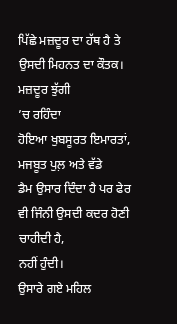ਪਿੱਛੇ ਮਜ਼ਦੂਰ ਦਾ ਹੱਥ ਹੈ ਤੇ ਉਸਦੀ ਮਿਹਨਤ ਦਾ ਕੌਤਕ।
ਮਜ਼ਦੂਰ ਝੁੱਗੀ
’ਚ ਰਹਿੰਦਾ
ਹੋਇਆ ਖੁਬਸੂਰਤ ਇਮਾਰਤਾਂ,
ਮਜਬੂਤ ਪੁਲ਼ ਅਤੇ ਵੱਡੇ
ਡੈਮ ਉਸਾਰ ਦਿੰਦਾ ਹੈ ਪਰ ਫੇਰ ਵੀ ਜਿੰਨੀ ਉਸਦੀ ਕਦਰ ਹੋਣੀ ਚਾਹੀਦੀ ਹੈ,
ਨਹੀਂ ਹੁੰਦੀ।
ਉਸਾਰੇ ਗਏ ਮਹਿਲ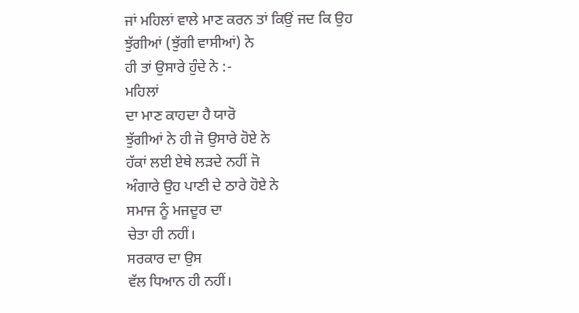ਜਾਂ ਮਹਿਲਾਂ ਵਾਲੇ ਮਾਣ ਕਰਨ ਤਾਂ ਕਿਉਂ ਜਦ ਕਿ ਉਹ ਝੁੱਗੀਆਂ (ਝੁੱਗੀ ਵਾਸੀਆਂ) ਨੇ
ਹੀ ਤਾਂ ਉਸਾਰੇ ਹੁੰਦੇ ਨੇ :-
ਮਹਿਲਾਂ
ਦਾ ਮਾਣ ਕਾਹਦਾ ਹੈ ਯਾਰੋ
ਝੁੱਗੀਆਂ ਨੇ ਹੀ ਜੋ ਉਸਾਰੇ ਹੋਏ ਨੇ
ਹੱਕਾਂ ਲਈ ਏਥੇ ਲੜਦੇ ਨਹੀਂ ਜੋ
ਅੰਗਾਰੇ ਉਹ ਪਾਣੀ ਦੇ ਠਾਰੇ ਹੋਏ ਨੇ
ਸਮਾਜ ਨੂੰ ਮਜਦੂਰ ਦਾ
ਚੇਤਾ ਹੀ ਨਹੀਂ।
ਸਰਕਾਰ ਦਾ ਉਸ
ਵੱਲ ਧਿਆਨ ਹੀ ਨਹੀਂ।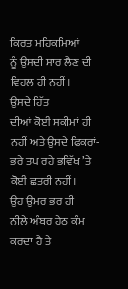ਕਿਰਤ ਮਹਿਕਮਿਆਂ
ਨੂੰ ਉਸਦੀ ਸਾਰ ਲੈਣ ਦੀ ਵਿਹਲ ਹੀ ਨਹੀਂ।
ਉਸਦੇ ਹਿੱਤ
ਦੀਆਂ ਕੋਈ ਸਕੀਮਾਂ ਹੀ ਨਹੀਂ ਅਤੇ ਉਸਦੇ ਫਿਕਰਾਂ-ਭਰੇ ਤਪ ਰਹੇ ਭਵਿੱਖ ’ਤੇ
ਕੋਈ ਛਤਰੀ ਨਹੀਂ।
ਉਹ ਉਮਰ ਭਰ ਹੀ
ਨੀਲੇ ਅੰਬਰ ਹੇਠ ਕੰਮ ਕਰਦਾ ਹੈ ਤੇ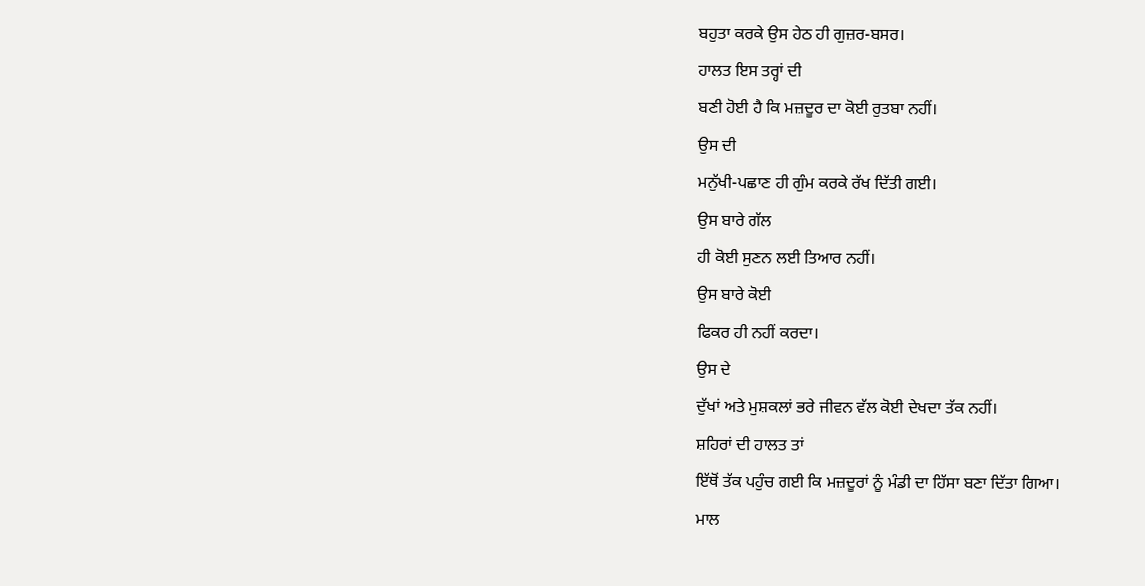ਬਹੁਤਾ ਕਰਕੇ ਉਸ ਹੇਠ ਹੀ ਗੁਜ਼ਰ-ਬਸਰ।
ਹਾਲਤ ਇਸ ਤਰ੍ਹਾਂ ਦੀ
ਬਣੀ ਹੋਈ ਹੈ ਕਿ ਮਜ਼ਦੂਰ ਦਾ ਕੋਈ ਰੁਤਬਾ ਨਹੀਂ।
ਉਸ ਦੀ
ਮਨੁੱਖੀ-ਪਛਾਣ ਹੀ ਗੁੰਮ ਕਰਕੇ ਰੱਖ ਦਿੱਤੀ ਗਈ।
ਉਸ ਬਾਰੇ ਗੱਲ
ਹੀ ਕੋਈ ਸੁਣਨ ਲਈ ਤਿਆਰ ਨਹੀਂ।
ਉਸ ਬਾਰੇ ਕੋਈ
ਫਿਕਰ ਹੀ ਨਹੀਂ ਕਰਦਾ।
ਉਸ ਦੇ
ਦੁੱਖਾਂ ਅਤੇ ਮੁਸ਼ਕਲਾਂ ਭਰੇ ਜੀਵਨ ਵੱਲ ਕੋਈ ਦੇਖਦਾ ਤੱਕ ਨਹੀਂ।
ਸ਼ਹਿਰਾਂ ਦੀ ਹਾਲਤ ਤਾਂ
ਇੱਥੋਂ ਤੱਕ ਪਹੁੰਚ ਗਈ ਕਿ ਮਜ਼ਦੂਰਾਂ ਨੂੰ ਮੰਡੀ ਦਾ ਹਿੱਸਾ ਬਣਾ ਦਿੱਤਾ ਗਿਆ।
ਮਾਲ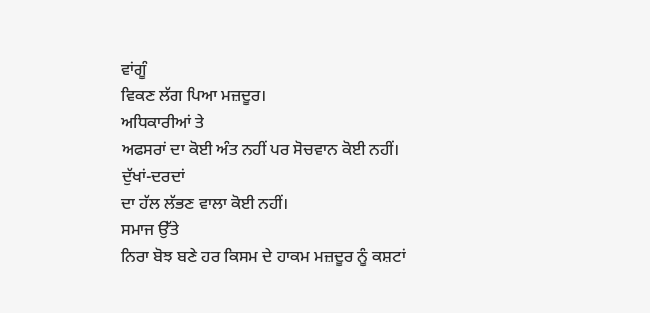ਵਾਂਗੂੰ
ਵਿਕਣ ਲੱਗ ਪਿਆ ਮਜ਼ਦੂਰ।
ਅਧਿਕਾਰੀਆਂ ਤੇ
ਅਫਸਰਾਂ ਦਾ ਕੋਈ ਅੰਤ ਨਹੀਂ ਪਰ ਸੋਚਵਾਨ ਕੋਈ ਨਹੀਂ।
ਦੁੱਖਾਂ-ਦਰਦਾਂ
ਦਾ ਹੱਲ ਲੱਭਣ ਵਾਲਾ ਕੋਈ ਨਹੀਂ।
ਸਮਾਜ ਉੱਤੇ
ਨਿਰਾ ਬੋਝ ਬਣੇ ਹਰ ਕਿਸਮ ਦੇ ਹਾਕਮ ਮਜ਼ਦੂਰ ਨੂੰ ਕਸ਼ਟਾਂ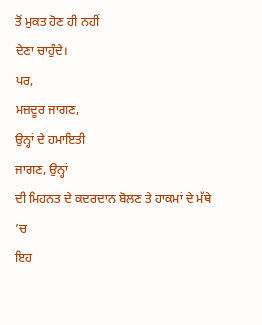ਤੋਂ ਮੁਕਤ ਹੋਣ ਹੀ ਨਹੀਂ
ਦੇਣਾ ਚਾਹੁੰਦੇ।
ਪਰ,
ਮਜ਼ਦੂਰ ਜਾਗਣ,
ਉਨ੍ਹਾਂ ਦੇ ਹਮਾਇਤੀ
ਜਾਗਣ, ਉਨ੍ਹਾਂ
ਦੀ ਮਿਹਨਤ ਦੇ ਕਦਰਦਾਨ ਬੋਲਣ ਤੇ ਹਾਕਮਾਂ ਦੇ ਮੱਥੇ ’ਚ
ਇਹ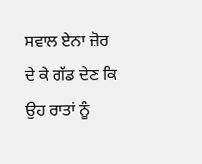ਸਵਾਲ ਏਨਾ ਜ਼ੋਰ ਦੇ ਕੇ ਗੱਡ ਦੇਣ ਕਿ ਉਹ ਰਾਤਾਂ ਨੂੰ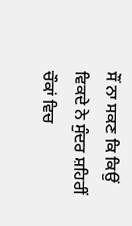ਸੌਂ ਨਾ ਸਕਣ ਕਿ ਕਿਉਂ
ਵਿਕਦੇ ਨੇ ਸੁੰਦਰ ਸ਼ਹਿਰੀਂ ਚੌਕਾਂ ਵਿਚ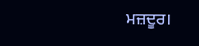ਮਜ਼ਦੂਰ।